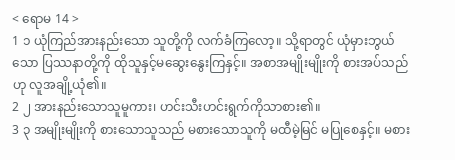< ရောမ 14 >
1 ၁ ယုံကြည်အားနည်းသော သူတို့ကို လက်ခံကြလော့။ သို့ရာတွင် ယုံမှားဘွယ်သော ပြဿနာတို့ကို ထိုသူနှင့်မဆွေးနွေးကြနှင့်။ အစာအမျိုးမျိုးကို စားအပ်သည်ဟု လူအချို့ယုံ၏။
2 ၂ အားနည်းသောသူမူကား၊ ဟင်းသီးဟင်းရွက်ကိုသာစား၏။
3 ၃ အမျိုးမျိုးကို စားသောသူသည် မစားသောသူကို မထီမဲ့မြင် မပြုစေနှင့်။ မစား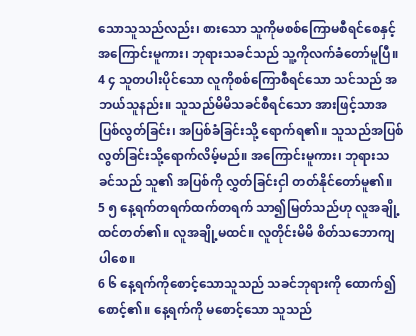သောသူသည်လည်း၊ စားသော သူကိုမစစ်ကြောမစီရင်စေနှင့် အကြောင်းမူကား၊ ဘုရားသခင်သည် သူ့ကိုလက်ခံတော်မူပြီ။
4 ၄ သူတပါးပိုင်သော လူကိုစစ်ကြောစီရင်သော သင်သည် အဘယ်သူနည်း။ သူသည်မိမိသခင်စီရင်သော အားဖြင့်သာအပြစ်လွတ်ခြင်း၊ အပြစ်ခံခြင်းသို့ ရောက်ရ၏။ သူသည်အပြစ်လွတ်ခြင်းသို့ရောက်လိမ့်မည်။ အကြောင်းမူကား၊ ဘုရားသခင်သည် သူ၏ အပြစ်ကို လွှတ်ခြင်းငှါ တတ်နိုင်တော်မူ၏။
5 ၅ နေ့ရက်တရက်ထက်တရက် သာ၍မြတ်သည်ဟု လူအချို့ထင်တတ်၏။ လူအချို့မထင်။ လူတိုင်းမိမိ စိတ်သဘောကျပါစေ။
6 ၆ နေ့ရက်ကိုစောင့်သောသူသည် သခင်ဘုရားကို ထောက်၍ စောင့်၏။ နေ့ရက်ကို မစောင့်သော သူသည်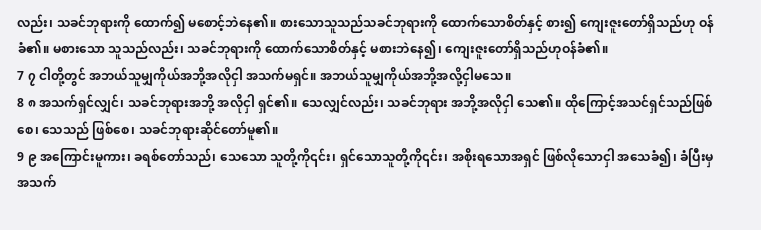လည်း၊ သခင်ဘုရားကို ထောက်၍ မစောင့်ဘဲနေ၏။ စားသောသူသည်သခင်ဘုရားကို ထောက်သောစိတ်နှင့် စား၍ ကျေးဇူးတော်ရှိသည်ဟု ဝန်ခံ၏။ မစားသော သူသည်လည်း၊ သခင်ဘုရားကို ထောက်သောစိတ်နှင့် မစားဘဲနေ၍၊ ကျေးဇူးတော်ရှိသည်ဟုဝန်ခံ၏။
7 ၇ ငါတို့တွင် အဘယ်သူမျှကိုယ်အဘို့အလိုငှါ အသက်မရှင်။ အဘယ်သူမျှကိုယ်အဘို့အလို့ငှါမသေ။
8 ၈ အသက်ရှင်လျှင်၊ သခင်ဘုရားအဘို့ အလိုငှါ ရှင်၏။ သေလျှင်လည်း၊ သခင်ဘုရား အဘို့အလိုငှါ သေ၏။ ထိုကြောင့်အသင်ရှင်သည်ဖြစ်စေ၊ သေသည် ဖြစ်စေ၊ သခင်ဘုရားဆိုင်တော်မူ၏။
9 ၉ အကြောင်းမူကား၊ ခရစ်တော်သည်၊ သေသော သူတို့ကို၎င်း၊ ရှင်သောသူတို့ကို၎င်း၊ အစိုးရသောအရှင် ဖြစ်လိုသောငှါ အသေခံ၍၊ ခံပြီးမှအသက်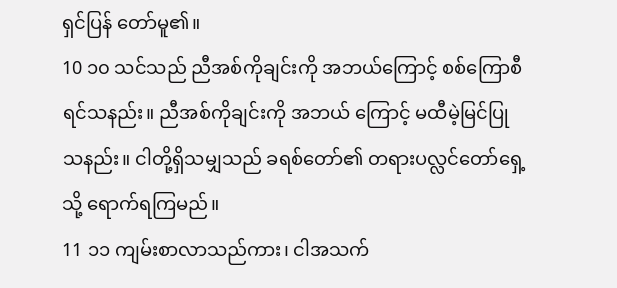ရှင်ပြန် တော်မူ၏။
10 ၁၀ သင်သည် ညီအစ်ကိုချင်းကို အဘယ်ကြောင့် စစ်ကြောစီရင်သနည်း။ ညီအစ်ကိုချင်းကို အဘယ် ကြောင့် မထီမဲ့မြင်ပြုသနည်း။ ငါတို့ရှိသမျှသည် ခရစ်တော်၏ တရားပလ္လင်တော်ရှေ့သို့ ရောက်ရကြမည်။
11 ၁၁ ကျမ်းစာလာသည်ကား၊ ငါအသက်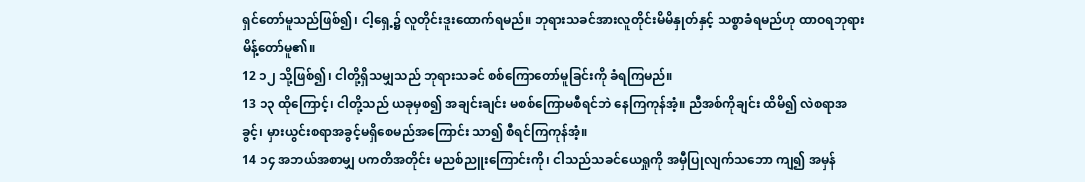ရှင်တော်မူသည်ဖြစ်၍၊ ငါ့ရှေ့၌ လူတိုင်းဒူးထောက်ရမည်။ ဘုရားသခင်အားလူတိုင်းမိမိနှုတ်နှင့် သစ္စာခံရမည်ဟု ထာဝရဘုရားမိန့်တော်မူ၏။
12 ၁၂ သို့ဖြစ်၍၊ ငါတို့ရှိသမျှသည် ဘုရားသခင် စစ်ကြောတော်မူခြင်းကို ခံရကြမည်။
13 ၁၃ ထိုကြောင့်၊ ငါတို့သည် ယခုမှစ၍ အချင်းချင်း မစစ်ကြောမစီရင်ဘဲ နေကြကုန်အံ့။ ညီအစ်ကိုချင်း ထိမိ၍ လဲစရာအခွင့်၊ မှားယွင်းစရာအခွင့်မရှိစေမည်အကြောင်း သာ၍ စီရင်ကြကုန်အံ့။
14 ၁၄ အဘယ်အစာမျှ ပကတိအတိုင်း မညစ်ညူးကြောင်းကို၊ ငါသည်သခင်ယေရှုကို အမှီပြုလျက်သဘော ကျ၍ အမှန်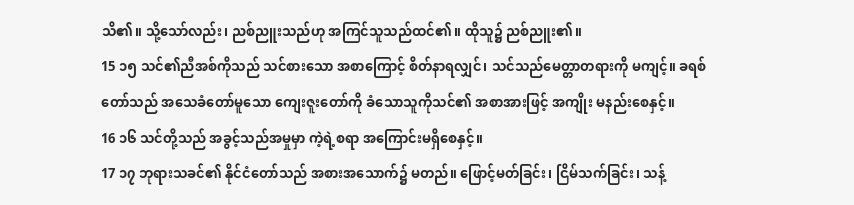သိ၏။ သို့သော်လည်း၊ ညစ်ညူးသည်ဟု အကြင်သူသည်ထင်၏။ ထိုသူ၌ ညစ်ညူး၏။
15 ၁၅ သင်၏ညီအစ်ကိုသည် သင်စားသော အစာကြောင့် စိတ်နာရလျှင်၊ သင်သည်မေတ္တာတရားကို မကျင့်။ ခရစ်တော်သည် အသေခံတော်မူသော ကျေးဇူးတော်ကို ခံသောသူကိုသင်၏ အစာအားဖြင့် အကျိုး မနည်းစေနှင့်။
16 ၁၆ သင်တို့သည် အခွင့်သည်အမှုမှာ ကဲ့ရဲ့စရာ အကြောင်းမရှိစေနှင့်။
17 ၁၇ ဘုရားသခင်၏ နိုင်ငံတော်သည် အစားအသောက်၌ မတည်။ ဖြောင့်မတ်ခြင်း၊ ငြိမ်သက်ခြင်း၊ သန့်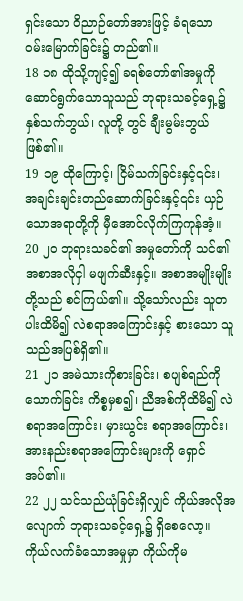ရှင်းသော ဝိညာဉ်တော်အားဖြင့် ခံရသော ဝမ်းမြောက်ခြင်း၌ တည်၏။
18 ၁၈ ထိုသို့ကျင့်၍ ခရစ်တော်၏အမှုကို ဆောင်ရွက်သောသူသည် ဘုရားသခင့်ရှေ့၌ နှစ်သက်ဘွယ်၊ လူတို့ တွင် ချီးမွမ်းဘွယ်ဖြစ်၏။
19 ၁၉ ထိုကြောင့်၊ ငြိမ်သက်ခြင်းနှင့်၎င်း၊ အချင်းချင်းတည်ဆောက်ခြင်းနှင့်၎င်း ယှဉ်သောအရာတို့ကို မှီအောင်လိုက်ကြကုန်အံ့။
20 ၂၀ ဘုရားသခင်၏ အမှုတော်ကို သင်၏အစာအလိုငှါ မဖျက်ဆီးနှင့်။ အစာအမျိုးမျိုးတို့သည် စင်ကြယ်၏။ သို့သော်လည်း သူတပါးထိမိ၍ လဲစရာအကြောင်းနှင့် စားသော သူသည်အပြစ်ရှိ၏။
21 ၂၁ အမဲသားကိုစားခြင်း၊ စပျစ်ရည်ကိုသောက်ခြင်း ကိစ္စမှစ၍၊ ညီအစ်ကိုထိမိ၍ လဲစရာအကြောင်း၊ မှားယွင်း စရာအကြောင်း၊ အားနည်းစရာအကြောင်းများကို ရှောင်အပ်၏။
22 ၂၂ သင်သည်ယုံခြင်းရှိလျှင် ကိုယ်အလိုအလျောက် ဘုရားသခင့်ရှေ့၌ ရှိစေလော့။ ကိုယ်လက်ခံသောအမှုမှာ ကိုယ်ကိုမ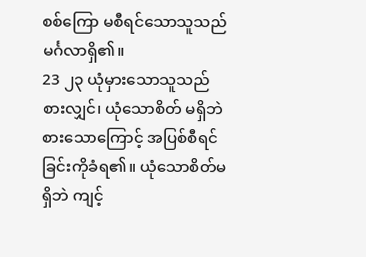စစ်ကြော မစီရင်သောသူသည် မင်္ဂလာရှိ၏။
23 ၂၃ ယုံမှားသောသူသည် စားလျှင်၊ ယုံသောစိတ် မရှိဘဲ စားသောကြောင့် အပြစ်စီရင်ခြင်းကိုခံရ၏။ ယုံသောစိတ်မရှိဘဲ ကျင့်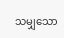သမျှသော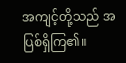အကျင့်တို့သည် အပြစ်ရှိကြ၏။